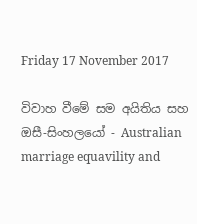Friday 17 November 2017

විවාහ වීමේ සම අයිතිය සහ ඔසී-සිංහලයෝ - Australian marriage equavility and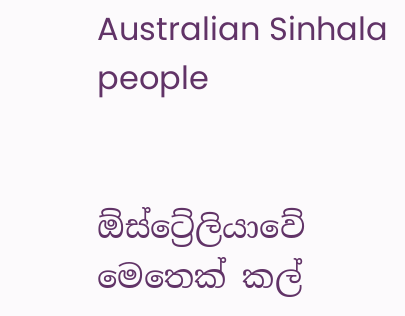Australian Sinhala people


ඕස්ට්‍රේලියාවේ මෙතෙක් කල්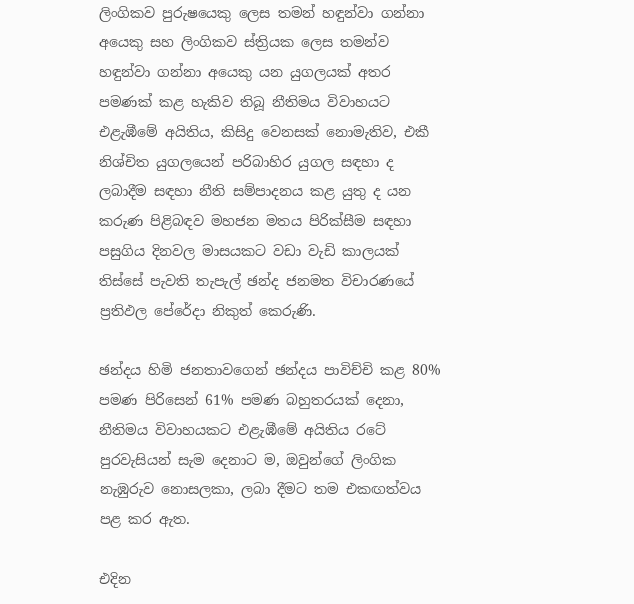ලිංගිකව පුරුෂයෙකු ලෙස තමන් හඳුන්වා ගන්නා අයෙකු සහ ලිංගිකව ස්ත්‍රියක ලෙස තමන්ව හඳුන්වා ගන්නා අයෙකු යන යුගලයක් අතර පමණක් කළ හැකිව තිබූ නීතිමය විවාහයට එළැඹීමේ අයිතිය, කිසිදු වෙනසක් නොමැතිව, එකී නිශ්චිත යුගලයෙන් පරිබාහිර යුගල සඳහා ද ලබාදීම සඳහා නීති සම්පාදනය කළ යුතු ද යන කරුණ පිළිබඳව මහජන මතය පිරික්සීම සඳහා පසුගිය දිනවල මාසයකට වඩා වැඩි කාලයක් තිස්සේ පැවති තැපැල් ඡන්ද ජනමත විචාරණයේ ප්‍රතිඵල පේරේදා නිකුත් කෙරුණි.

ඡන්දය හිමි ජනතාවගෙන් ඡන්දය පාවිච්චි කළ 80% පමණ පිරිසෙන් 61% පමණ බහුතරයක් දෙනා, නීතිමය විවාහයකට එළැඹීමේ අයිතිය රටේ පුරවැසියන් සැම දෙනාට ම, ඔවුන්ගේ ලිංගික නැඹුරුව නොසලකා, ලබා දීමට තම එකඟත්වය පළ කර ඇත.

එදින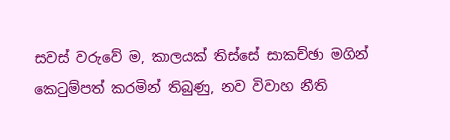සවස් වරුවේ ම, කාලයක් තිස්සේ සාකච්ඡා මගින් කෙටුම්පත් කරමින් තිබුණු, නව විවාහ නීති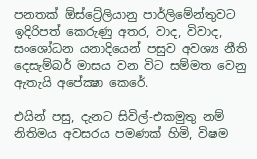පනතක් ඕස්ට්‍රේලියානු පාර්ලිමේන්තුවට ඉදිරිපත් කෙරුණු අතර, වාද, විවාද, සංශෝධන යනාදියෙන් පසුව අවශ්‍ය නීති දෙසැම්බර් මාසය වන විට සම්මත වෙනු ඇතැයි අපේක්‍ෂා කෙරේ.

එයින් පසු, දැනට සිවිල්-එකමුතු නම් නිතිමය අවසරය පමණක් හිමි, විෂම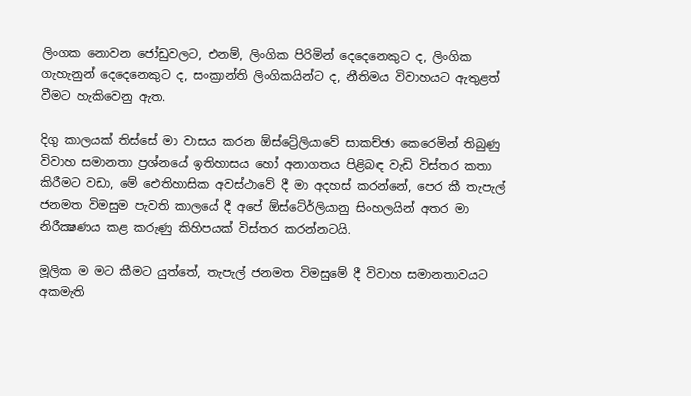ලිංගක නොවන ජෝඩුවලට, එනම්, ලිංගික පිරිමින් දෙදෙනෙකුට ද, ලිංගික ගැහැනුන් දෙදෙනෙකුට ද, සංක්‍රාන්ති ලිංගිකයින්ට ද, නීතිමය විවාහයට ඇතුළත් වීමට හැකිවෙනු ඇත.

දිගු කාලයක් තිස්සේ මා වාසය කරන ඕස්ට්‍රේලියාවේ සාකච්ඡා කෙරෙමින් තිබුණු විවාහ සමානතා ප්‍රශ්නයේ ඉතිහාසය හෝ අනාගතය පිළිබඳ වැඩි විස්තර කතා කිරීමට වඩා, මේ ඓතිහාසික අවස්ථාවේ දී මා අදහස් කරන්නේ, පෙර කී තැපැල් ජනමත විමසුම පැවති කාලයේ දී අපේ ඕස්ටේ‍ර්ලියානු සිංහලයින් අතර මා නිරීක්‍ෂණය කළ කරුණු කිහිපයක් විස්තර කරන්නටයි.

මූලික ම මට කීමට යුත්තේ, තැපැල් ජනමත විමසුමේ දී විවාහ සමානතාවයට අකමැති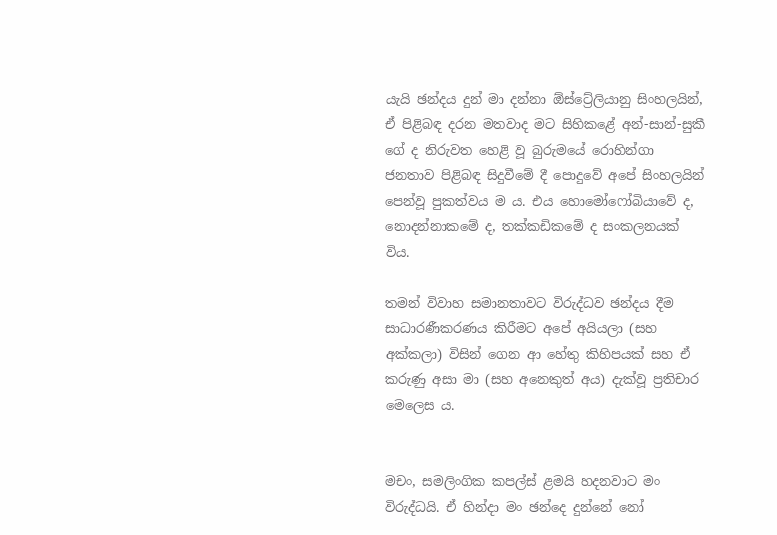යැයි ඡන්දය දුන් මා දන්නා ඕස්ට්‍රේලියානු සිංහලයින්, ඒ පිළිබඳ දරන මතවාද මට සිහිකළේ අන්-සාන්-සුකී ගේ ද නිරුවත හෙළි වූ බුරුමයේ රොහින්ගා ජනතාව පිළිබඳ සිදුවීමේ දී පොදුවේ අපේ සිංහලයින් පෙන්වූ පුකත්වය ම ය. එය හොමෝෆෝබියාවේ ද, නොදන්නාකමේ ද, තක්කඩිකමේ ද සංකලනයක් විය.

තමන් විවාහ සමානතාවට විරුද්ධව ඡන්දය දීම සාධාරණීකරණය කිරීමට අපේ අයියලා (සහ අක්කලා) විසින් ගෙන ආ හේතු කිහිපයක් සහ ඒ කරුණු අසා මා (සහ අනෙකුත් අය) දැක්වූ ප්‍රතිචාර මෙලෙස ය.


මචං, සමලිංගික කපල්ස් ළමයි හදනවාට මං විරුද්ධයි. ඒ හින්දා මං ඡන්දෙ දුන්නේ නෝ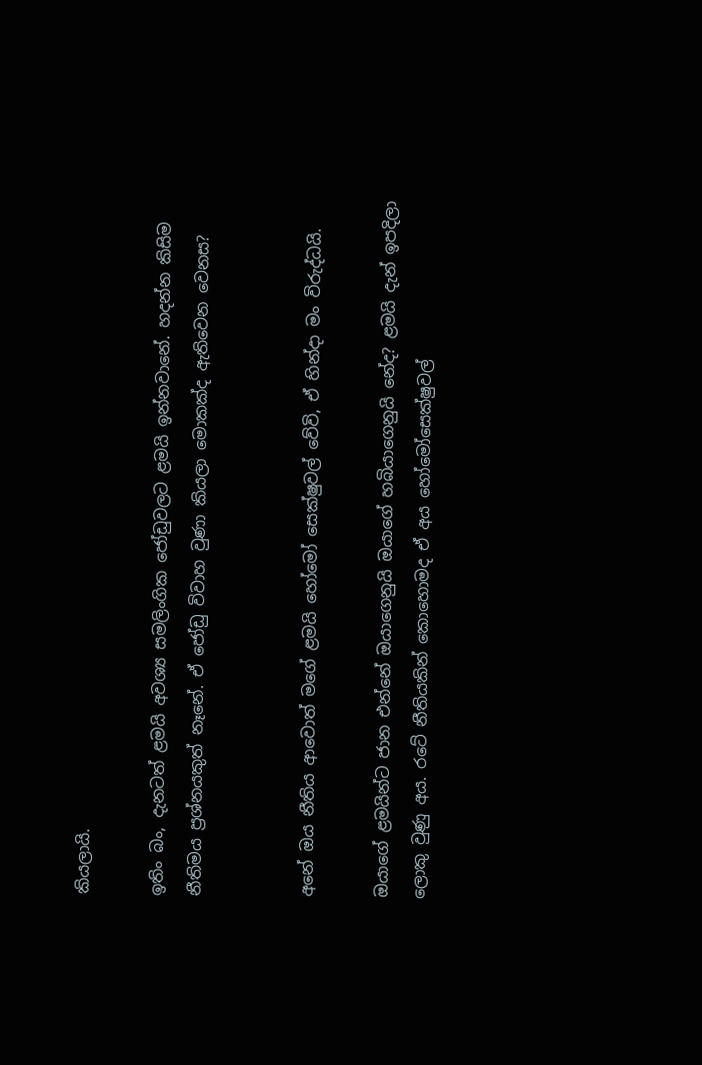කියලායි.

ඉතිං බං, දැනටත් ළමයි අවශ්‍ය සමලිංගික ජෝඩුවලට ළමයි ඉන්නවානේ. හදන්න කිසිම නීතිමය ප්‍රශ්නයකුත් නෑනේ. ඒ ජෝඩු විවාහ වුණා කියලා මොකක්ද ඇතිවෙන වෙනස?


අනේ ඔය නීතිය ආවොත් මගේ ළමයි හෝමෝ සෙක්ෂුවල් වේවි, ඒ හින්දා මං විරුද්ධයි.

ඔයාගේ ළමයින්ට ජාන එන්නේ ඔයාගෙනුයි ඔයාගේ හබියාගෙනුයි නේද? ළමයි දැන් ඉපදිලා ලොකු වුණු අය. රටේ නීතියකින් කොහොමද ඒ අය හෝමෝසෙක්ෂුවල්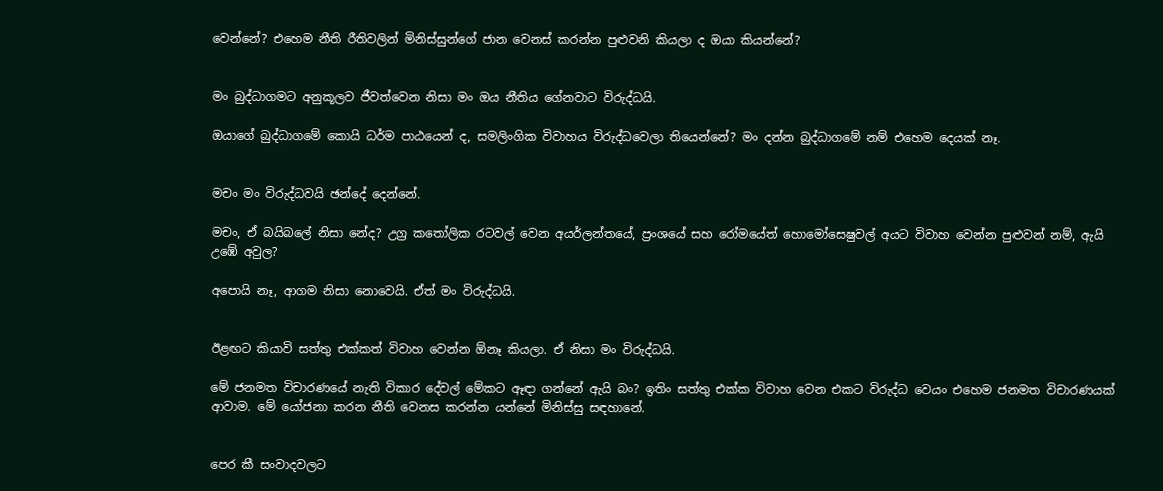වෙන්නේ? එහෙම නීති රීතිවලින් මිනිස්සුන්ගේ ජාන වෙනස් කරන්න පුළුවනි කියලා ද ඔයා කියන්නේ?


මං බුද්ධාගමට අනුකූලව ජීවත්වෙන නිසා මං ඔය නීතිය ගේනවාට විරුද්ධයි.

ඔයාගේ බුද්ධාගමේ කොයි ධර්ම පාඨයෙන් ද, සමලිංගික විවාහය විරුද්ධවෙලා තියෙන්නේ? මං දන්න බුද්ධාගමේ නම් එහෙම දෙයක් නෑ.


මචං මං විරුද්ධවයි ඡන්දේ දෙන්නේ.

මචං, ඒ බයිබලේ නිසා නේද? උග්‍ර කතෝලික රටවල් වෙන අයර්ලන්තයේ, ප්‍රංශයේ සහ රෝමයේත් හොමෝසෙෂුවල් අයට විවාහ වෙන්න පුළුවන් නම්, ඇයි උඹේ අවුල?

අපොයි නෑ, ආගම නිසා නොවෙයි. ඒත් මං විරුද්ධයි.


ඊළඟට කියාවි සත්තු එක්කත් විවාහ වෙන්න ඕනෑ කියලා. ඒ නිසා මං විරුද්ධයි.

මේ ජනමත විචාරණයේ නැති විකාර දේවල් මේකට ඈඳා ගන්නේ ඇයි බං? ඉතිං සත්තු එක්ක විවාහ වෙන එකට විරුද්ධ වෙයං එහෙම ජනමත විචාරණයක් ආවාම. මේ යෝජනා කරන නීති වෙනස කරන්න යන්නේ මිනිස්සු සඳහානේ.


පෙර කී සංවාදවලට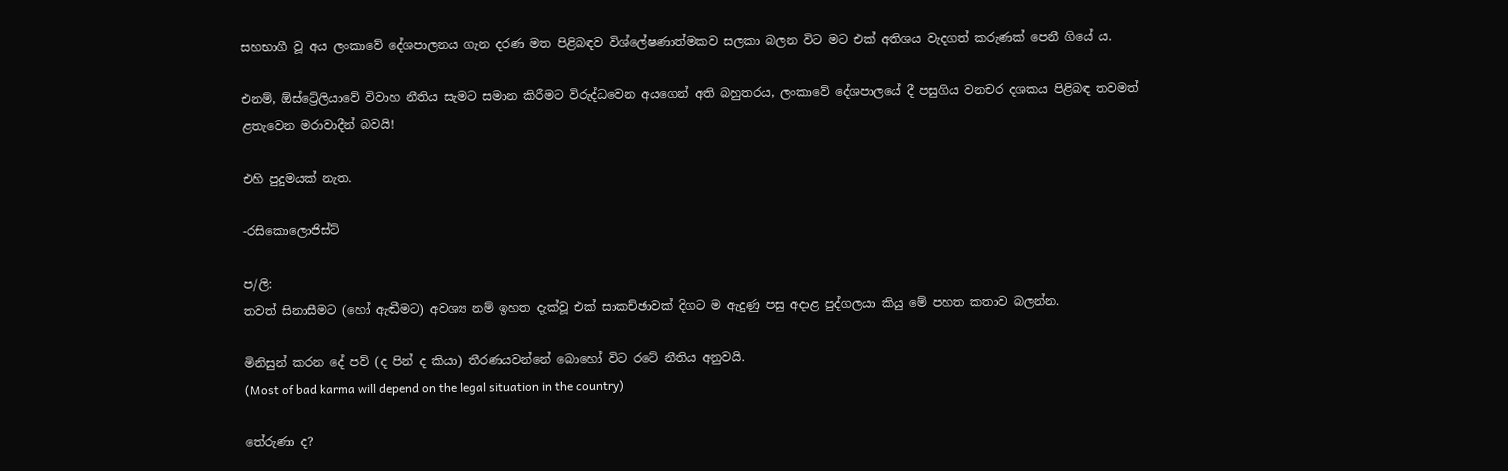සහභාගී වූ අය ලංකාවේ දේශපාලනය ගැන දරණ මත පිළිබඳව විශ්ලේෂණාත්මකව සලකා බලන විට මට එක් අතිශය වැදගත් කරුණක් පෙනී ගියේ ය.

එනම්, ඕස්ට්‍රේලියාවේ විවාහ නීතිය සැමට සමාන කිරීමට විරුද්ධවෙන අයගෙන් අති බහුතරය, ලංකාවේ දේශපාලයේ දී පසුගිය වනචර දශකය පිළිබඳ තවමත් ළතැවෙන මරාවාදීන් බවයි!

එහි පුදුමයක් නැත.

-රසිකොලොජිස්ට්

ප/ලි:
තවත් සිනාසීමට (හෝ ඇඬීමට) අවශ්‍ය නම් ඉහත දැක්වූ එක් සාකච්ඡාවක් දිගට ම ඇදුණු පසු අදාළ පුද්ගලයා කියු මේ පහත කතාව බලන්න.

මිනිසුන් කරන දේ පව් (ද පින් ද කියා) තීරණයවන්නේ බොහෝ විට රටේ නීතිය අනුවයි.
(Most of bad karma will depend on the legal situation in the country)

තේරුණා ද?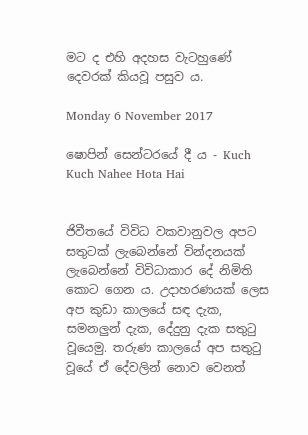මට ද එහි අදහස වැටහුණේ දෙවරක් කියවූ පසුව ය.

Monday 6 November 2017

ෂොපින් සෙන්ටරයේ දී ය - Kuch Kuch Nahee Hota Hai


ජිවීතයේ විවිධ වකවානුවල අපට සතුටක් ලැබෙන්නේ වින්දනයක් ලැබෙන්නේ විවිධාකාර දේ නිමිති කොට ගෙන ය. උදාහරණයක් ලෙස අප කුඩා කාලයේ සඳ දැක, සමනලුන් දැක, දේදුනු දැක සතුටු වූයෙමු. තරුණ කාලයේ අප සතුටු වූයේ ඒ දේවලින් නොව වෙනත්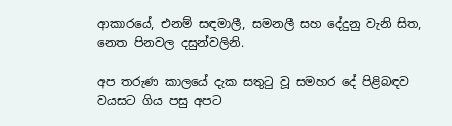ආකාරයේ, එනම් සඳමාලී, සමනලී සහ දේදුනු වැනි සිත, නෙත පිනවල දසුන්වලිනි.

අප තරුණ කාලයේ දැක සතුටු වූ සමහර දේ පිළිබඳව වයසට ගිය පසු අපට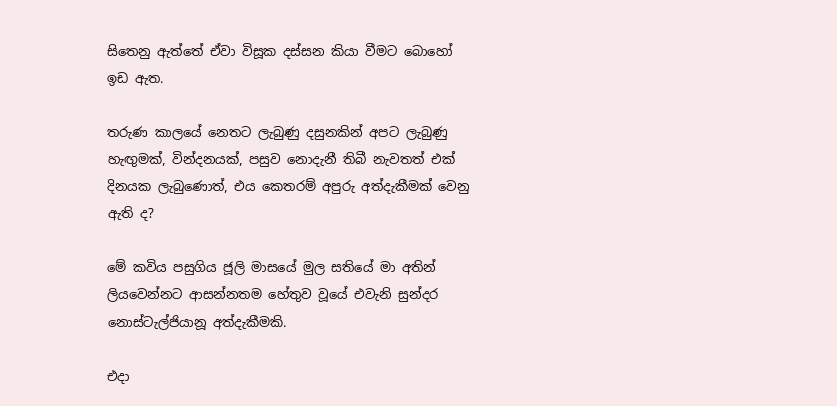සිතෙනු ඇත්තේ ඒවා විසූක දස්සන කියා වීමට බොහෝ ඉඩ ඇත.

තරුණ කාලයේ නෙතට ලැබුණු දසුනකින් අපට ලැබුණු හැඟුමක්, වින්දනයක්, පසුව නොදැනී තිබී නැවතත් එක් දිනයක ලැබුණොත්, එය කෙතරම් අපුරු අත්දැකීමක් වෙනු ඇති ද?

මේ කවිය පසුගිය ජූලි මාසයේ මුල සතියේ මා අතින් ලියවෙන්නට ආසන්නතම හේතුව වූයේ එවැනි සුන්දර නොස්ටැල්ජියානූ අත්දැකීමකි.

එදා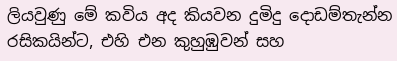ලියවුණු මේ කවිය අද කියවන දුමිදු දොඩම්තැන්න රසිකයින්ට, එහි එන කුහුඹුවන් සහ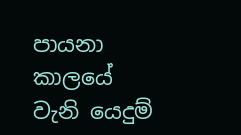පායනා කාලයේ වැනි යෙදුම්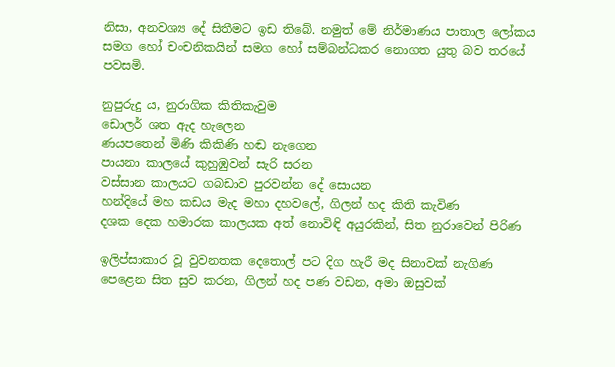නිසා, අනවශ්‍ය දේ සිතීමට ඉඩ තිබේ. නමුත් මේ නිර්මාණය පාතාල ලෝකය සමග හෝ චංචනිකයින් සමග හෝ සම්බන්ධකර නොගත යුතු බව තරයේ පවසමි.

නුපුරුදු ය, නුරාගික කිතිකැවුම
ඩොලර් ශත ඇද හැලෙන
ණයපතෙන් මිණි කිකිණි හඬ නැගෙන
පායනා කාලයේ කුහුඹුවන් සැරි සරන
වස්සාන කාලයට ගබඩාව පුරවන්න දේ සොයන
හන්දියේ මහ කඩය මැද මහා දහවලේ, ගිලන් හද කිති කැවිණ
දශක දෙක හමාරක කාලයක අත් නොවිඳි අයුරකින්, සිත නුරාවෙන් පිරිණ

ඉලිප්සාකාර වූ වුවනතක දෙතොල් පට දිග හැරී මද සිනාවක් නැගිණ
පෙළෙන සිත සුව කරන, ගිලන් හද පණ වඩන, අමා ඔසුවක්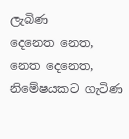ලැබිණ
දෙනෙත නෙත, නෙත දෙනෙත, නිමේෂයකට ගැටිණ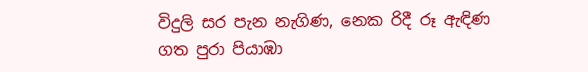විදුලි සර පැන නැගිණ, නෙක රිදී රූ ඇඳිණ
ගත පුරා පියාඹා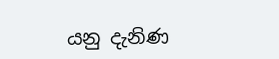යනු දැනිණ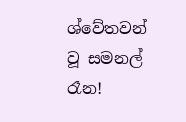ශ්වේතවන් වූ සමනල් රෑන!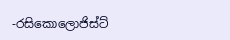-රසිකොලොජිස්ට්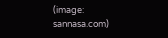(image: sannasa.com)